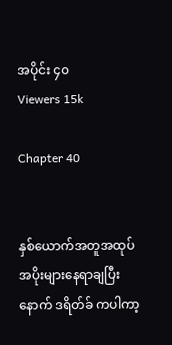အပိုင်း ၄၀
Viewers 15k

Chapter 40


နှစ်ယောက်အတူအထုပ်အပိုးများနေရာချပြီးနောက် ဒရိတ်ခ် ကပါကာ့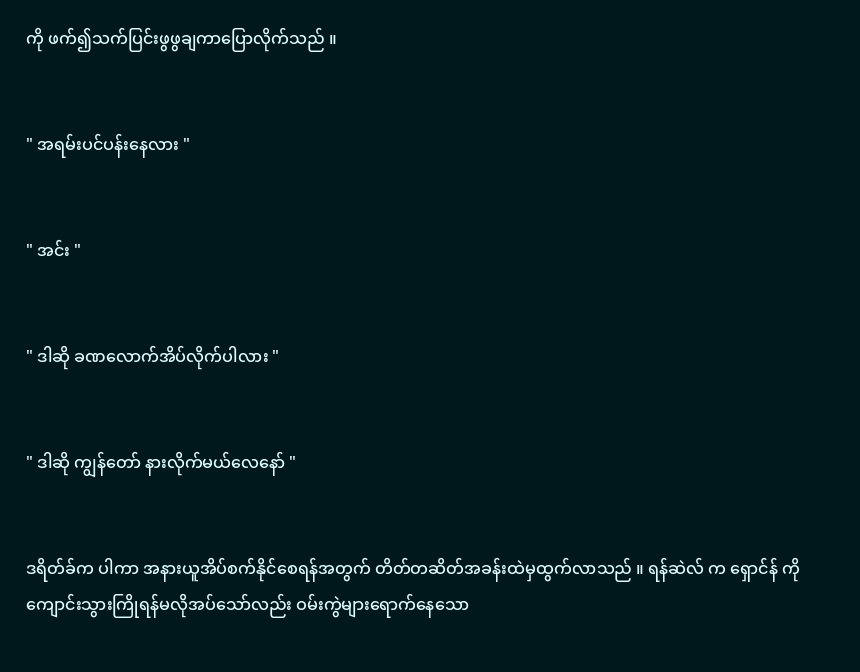ကို ဖက်၍သက်ပြင်းဖွဖွချကာပြောလိုက်သည် ။


" အရမ်းပင်ပန်းနေလား "


" အင်း "


" ဒါဆို ခဏလောက်အိပ်လိုက်ပါလား "


" ဒါဆို ကျွန်တော် နားလိုက်မယ်လေနော် "


ဒရိတ်ခ်က ပါကာ အနားယူအိပ်စက်နိုင်စေရန်အတွက် တိတ်တဆိတ်အခန်းထဲမှထွက်လာသည် ။ ရန်ဆဲလ် က ရှောင်န် ကိုကျောင်းသွားကြိုရန်မလိုအပ်သော်လည်း ဝမ်းကွဲများရောက်နေသော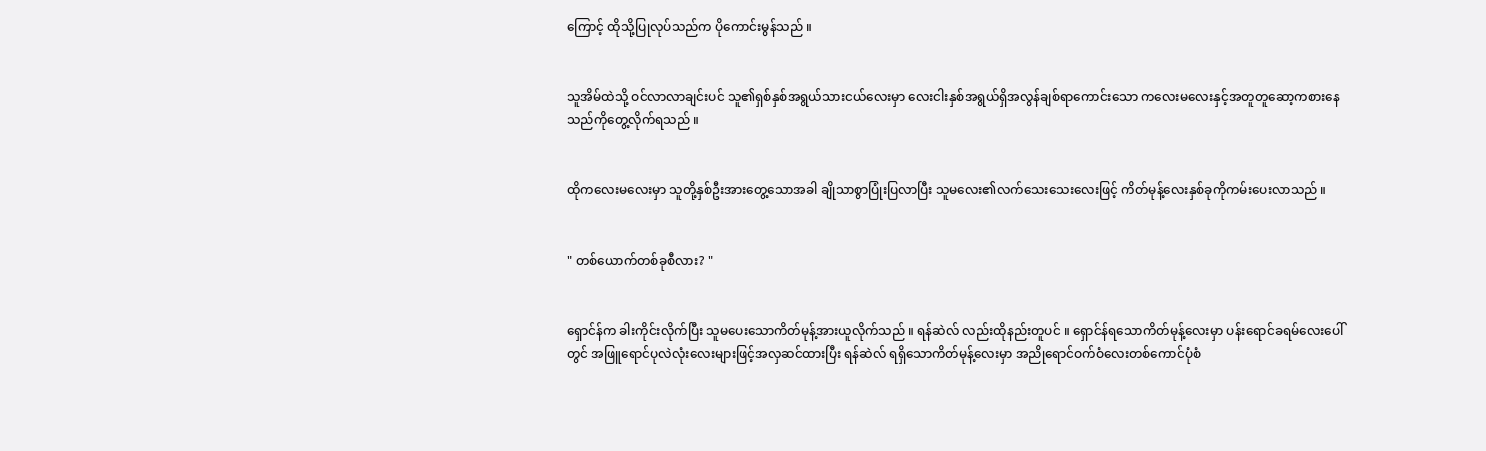ကြောင့် ထိုသို့ပြုလုပ်သည်က ပိုကောင်းမွန်သည် ။


သူအိမ်ထဲသို့ ဝင်လာလာချင်းပင် သူ၏ရှစ်နှစ်အရွယ်သားငယ်လေးမှာ လေးငါးနှစ်အရွယ်ရှိအလွန်ချစ်ရာကောင်းသော ကလေးမလေးနှင့်အတူတူဆော့ကစားနေသည်ကိုတွေ့လိုက်ရသည် ။


ထိုကလေးမလေးမှာ သူတို့နှစ်ဦးအားတွေ့သောအခါ ချိုသာစွာပြုံးပြလာပြီး သူမလေး၏လက်သေးသေးလေးဖြင့် ကိတ်မုန့်လေးနှစ်ခုကိုကမ်းပေးလာသည် ။


" တစ်ယောက်တစ်ခုစီလား? "


ရှောင်န်က ခါးကိုင်းလိုက်ပြီး သူမပေးသောကိတ်မုန့်အားယူလိုက်သည် ။ ရန်ဆဲလ် လည်းထိုနည်းတူပင် ။ ရှောင်န်ရသောကိတ်မုန့်လေးမှာ ပန်းရောင်ခရမ်လေးပေါ်တွင် အဖြူရောင်ပုလဲလုံးလေးများဖြင့်အလှဆင်ထားပြီး ရန်ဆဲလ် ရရှိသောကိတ်မုန့်လေးမှာ အညိုရောင်ဝက်ဝံလေးတစ်ကောင်ပုံစံ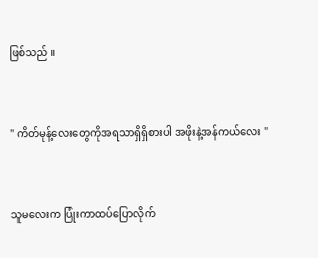ဖြစ်သည် ။


" ကိတ်မုန့်လေးတွေကိုအရသာရှိရှိစားပါ အဖိုးနဲ့အန်ကယ်လေး "


သူမလေးက ပြုံးကာထပ်ပြောလိုက်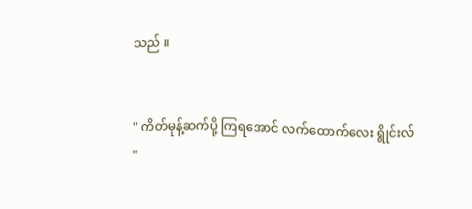သည် ။


" ကိတ်မုန့်ဆက်ပို့ ကြရအောင် လက်ထောက်လေး ရွိုင်းလ် "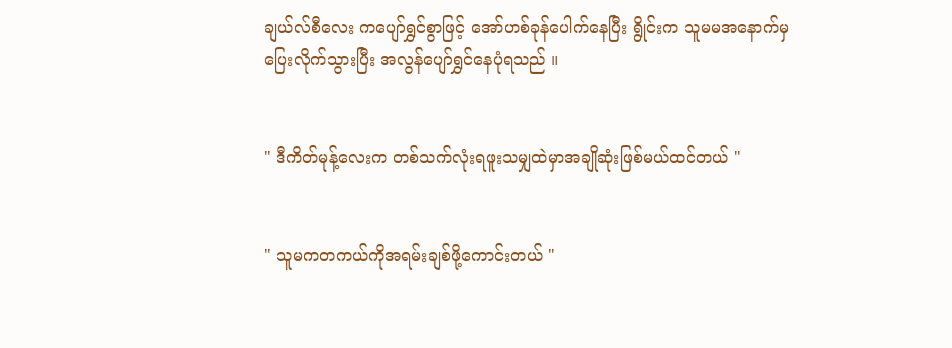ချယ်လ်စီလေး ကပျော်ရွှင်စွာဖြင့် အော်ဟစ်ခုန်ပေါက်နေပြီး ရွိုင်းက သူမမအနောက်မှပြေးလိုက်သွားပြီး အလွန်ပျော်ရွှင်နေပုံရသည် ။


" ဒီကိတ်မုန့်လေးက တစ်သက်လုံးရဖူးသမျှထဲမှာအချိုဆုံးဖြစ်မယ်ထင်တယ် "


" သူမကတကယ်ကိုအရမ်းချစ်ဖို့ကောင်းတယ် "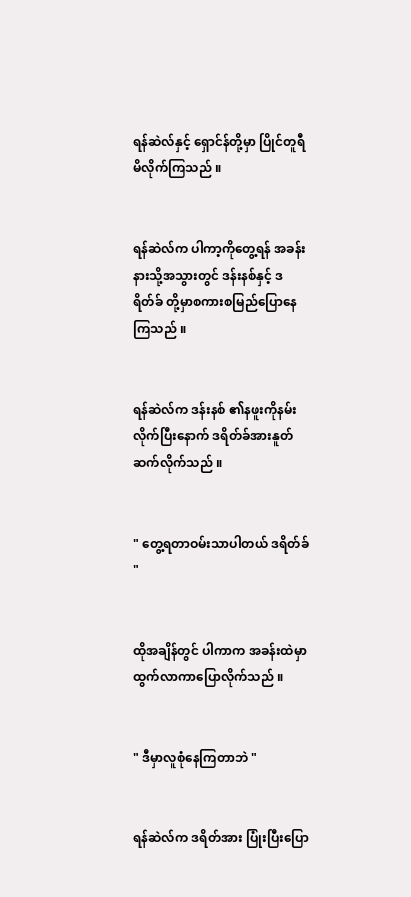ရန်ဆဲလ်နှင့် ရှောင်န်တို့မှာ ပြိုင်တူရီမိလိုက်ကြသည် ။


ရန်ဆဲလ်က ပါကာ့ကိုတွေ့ရန် အခန်းနားသို့အသွားတွင် ဒန်းနစ်နှင့် ဒရိတ်ခ် တို့မှာစကားစမြည်ပြောနေကြသည် ။


ရန်ဆဲလ်က ဒန်းနစ် ၏နဖူးကိုနမ်းလိုက်ပြီးနောက် ဒရိတ်ခ်အားနူတ်ဆက်လိုက်သည် ။


" တွေ့ရတာဝမ်းသာပါတယ် ဒရိတ်ခ် "


ထိုအချိန်တွင် ပါကာက အခန်းထဲမှာထွက်လာကာပြောလိုက်သည် ။


" ဒီမှာလူစုံနေကြတာဘဲ "


ရန်ဆဲလ်က ဒရိတ်အား ပြုံးပြီးပြော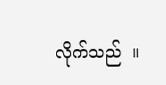လိုက်သည်  ။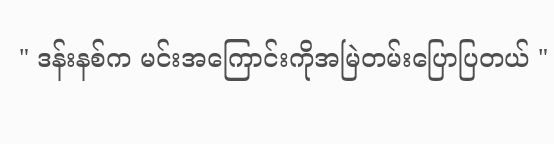" ဒန်းနစ်က မင်းအကြောင်းကိုအမြဲတမ်းပြောပြတယ် "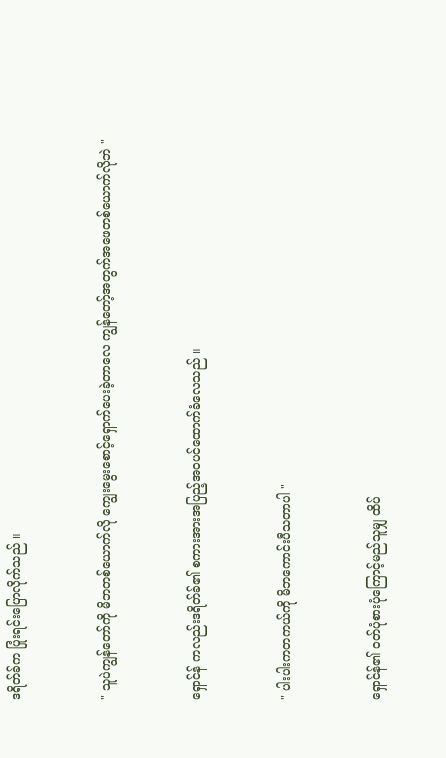ဒရိတ်ခ်က ပြုံးရင်းပြောလိုက်သည် ။


" သူပဲကျွန်တော်ကို မိဘတစ်ယောက်လို ကျွေးမွေးစောင့်ရှောက်ပေးခဲ့တာလေ ကျွန်တော့်အတွက်အဖေတစ်ယောက်လိုဘဲ "


ရှောင်န် ကလည်းဒရိတ်ခ်၏ စကားအားအပြည့်အဝပင်ထောက်ခံလေသည် ။


" ပါးပါးကတကယ်ကို မိဘကောင်းပီသတာပါ "


ရှောင်န်၏ ဝတ်ပုံစားပုံကြောင့်မည်သူမျှ ထိပ်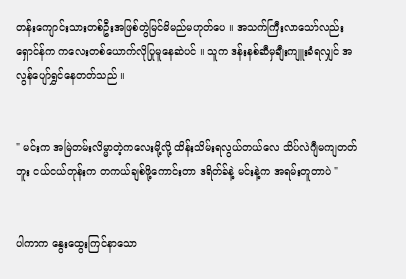တန်းကျောင်းသားတစ်ဦးအဖြစ်တွဲမြင်မိမည်မဟုတ်ပေ ။ အသက်ကြီးလာသော်လည်း ရှောင်န်က ကလေးတစ်ယောက်လိုပြုမူနေဆဲပင် ။ သူက ဒန်းနစ်ဆီမှချီးကျူးခံရလျှင် အလွန်ပျော်ရွှင်နေတတ်သည် ။


" မင်းက အမြဲတမ်းလိမ္မာတဲ့ကလေးမို့လို့ ထိန်းသိမ်းရလွယ်တယ်လေ သိပ်လဲဂျီမကျတတ်ဘူး ငယ်ငယ်တုန်းက တကယ်ချစ်ဖို့ကောင်းတာ ဒရိတ်ခ်နဲ့ မင်းနဲ့က အရမ်းတူတာပဲ "


ပါကာက နွေးထွေးကြင်နာသော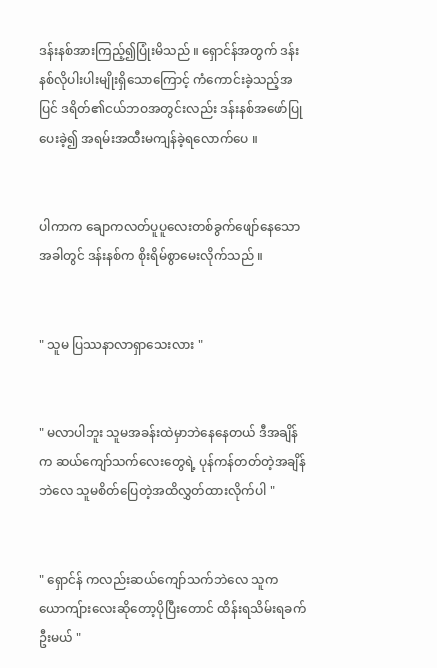ဒန်းနစ်အားကြည့်၍ပြုံးမိသည် ။ ရှောင်န်အတွက် ဒန်းနစ်လိုပါးပါးမျိုးရှိသောကြောင့် ကံကောင်းခဲ့သည့်အပြင် ဒရိတ်၏ငယ်ဘဝအတွင်းလည်း ဒန်းနစ်အဖော်ပြုပေးခဲ့၍ အရမ်းအထီးမကျန်ခဲ့ရလောက်ပေ ။


ပါကာက ချောကလတ်ပူပူလေးတစ်ခွက်ဖျော်နေသောအခါတွင် ဒန်းနစ်က စိုးရိမ်စွာမေးလိုက်သည် ။


" သူမ ပြဿနာလာရှာသေးလား "


" မလာပါဘူး သူမအခန်းထဲမှာဘဲနေနေတယ် ဒီအချိန်က ဆယ်ကျော်သက်လေးတွေရဲ့ ပုန်ကန်တတ်တဲ့အချိန်ဘဲလေ သူမစိတ်ပြေတဲ့အထိလွှတ်ထားလိုက်ပါ "


" ရှောင်န် ကလည်းဆယ်ကျော်သက်ဘဲလေ သူကယောကျ်ားလေးဆိုတော့ပိုပြီးတောင် ထိန်းရသိမ်းရခက်ဦးမယ် "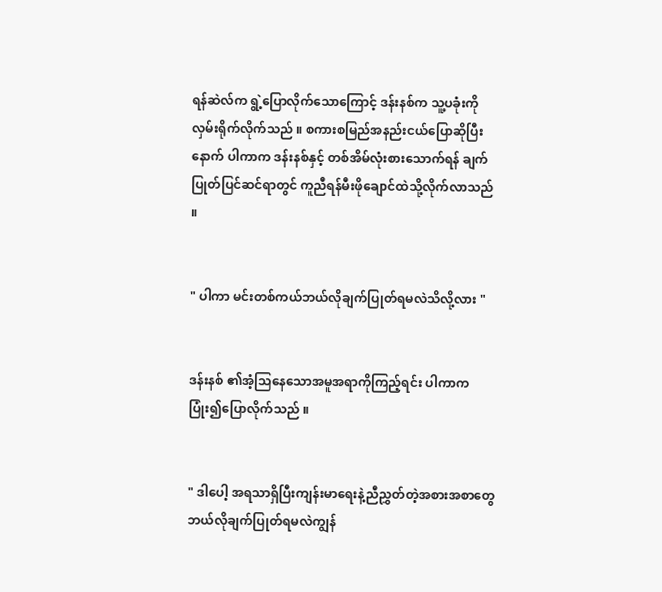ရန်ဆဲလ်က ရွဲ့ပြောလိုက်သောကြောင့် ဒန်းနစ်က သူ့ပခုံးကိုလှမ်းရိုက်လိုက်သည် ။ စကားစမြည်အနည်းငယ်ပြောဆိုပြီးနောက် ပါကာက ဒန်းနစ်နှင့် တစ်အိမ်လုံးစားသောက်ရန် ချက်ပြုတ်ပြင်ဆင်ရာတွင် ကူညီရန်မီးဖိုချောင်ထဲသို့လိုက်လာသည် ။


" ပါကာ မင်းတစ်ကယ်ဘယ်လိုချက်ပြုတ်ရမလဲသိလို့လား "


ဒန်းနစ် ၏အံ့သြနေသောအမူအရာကိုကြည့်ရင်း ပါကာက ပြုံး၍ပြောလိုက်သည် ။


" ဒါပေါ့ အရသာရှိပြီးကျန်းမာရေးနဲ့ညီညွှတ်တဲ့အစားအစာတွေဘယ်လိုချက်ပြုတ်ရမလဲကျွန်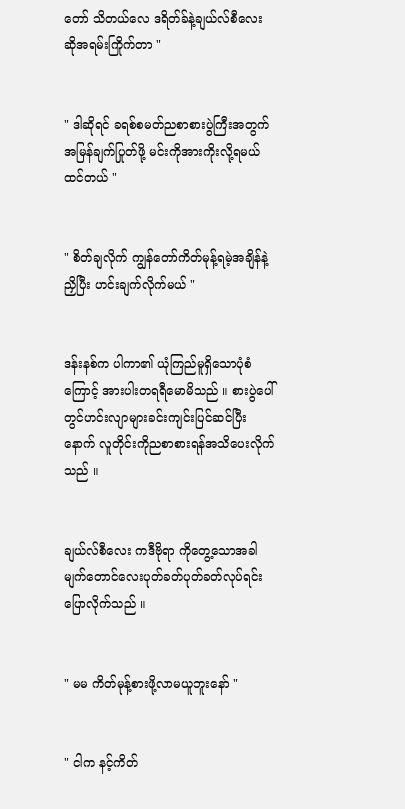တော် သိတယ်လေ ဒရိတ်ခ်နဲ့ချယ်လ်စီလေး ဆိုအရမ်းကြိုက်တာ "


" ဒါဆိုရင် ခရစ်စမတ်ညစာစားပွဲကြီးအတွက် အမြန်ချက်ပြုတ်ဖို့ မင်းကိုအားကိုးလို့ရမယ်ထင်တယ် "


" စိတ်ချလိုက် ကျွန်တော်ကိတ်မုန့်ရမဲ့အချိန်နဲ့ညှိပြီး ဟင်းချက်လိုက်မယ် "


ဒန်းနစ်က ပါကာ၏ ယုံကြည်မူရှိသောပုံစံကြောင့် အားပါးတရရီမောမိသည် ။ စားပွဲပေါ်တွင်ဟင်းလျာများခင်းကျင်းပြင်ဆင်ပြီးနောက် လူတိုင်းကိုညစာစားရန်အသိပေးလိုက်သည် ။


ချယ်လ်စီလေး ကဒီဗိုရာ ကိုတွေ့သောအခါ မျက်တောင်လေးပုတ်ခတ်ပုတ်ခတ်လုပ်ရင်းပြောလိုက်သည် ။


" မမ ကိတ်မုန့်စားဖို့လာမယူဘူးနော် "


" ငါက နင့်ကိတ်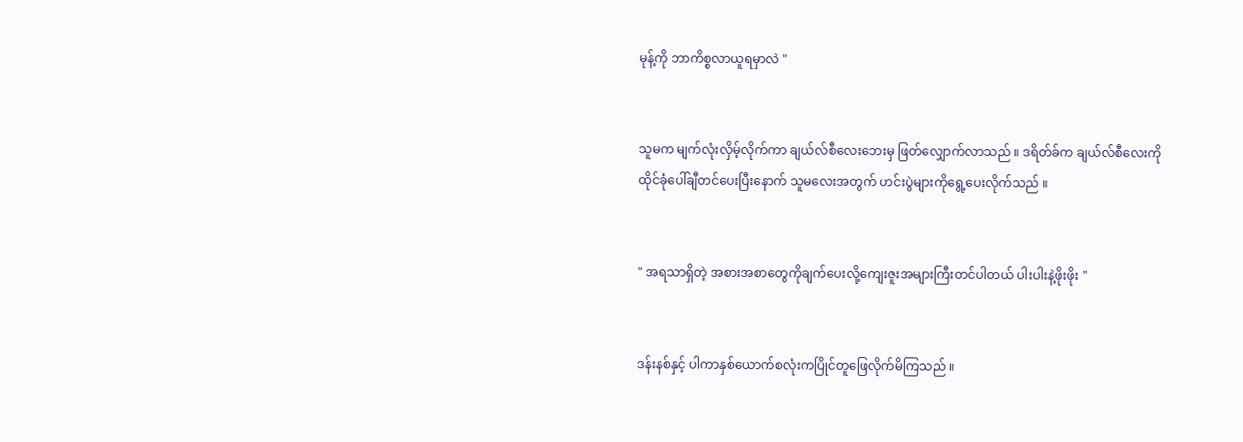မုန့်ကို ဘာကိစ္စလာယူရမှာလဲ "


သူမက မျက်လုံးလှိမ့်လိုက်ကာ ချယ်လ်စီလေးဘေးမှ ဖြတ်လျှောက်လာသည် ။ ဒရိတ်ခ်က ချယ်လ်စီလေးကို ထိုင်ခုံပေါ်ချီတင်ပေးပြီးနောက် သူမလေးအတွက် ဟင်းပွဲများကိုရွေ့ပေးလိုက်သည် ။


" အရသာရှိတဲ့ အစားအစာတွေကိုချက်ပေးလို့ကျေးဇူးအများကြီးတင်ပါတယ် ပါးပါးနဲ့ဖိုးဖိုး "


ဒန်းနစ်နှင့် ပါကာနှစ်ယောက်စလုံးကပြိုင်တူဖြေလိုက်မိကြသည် ။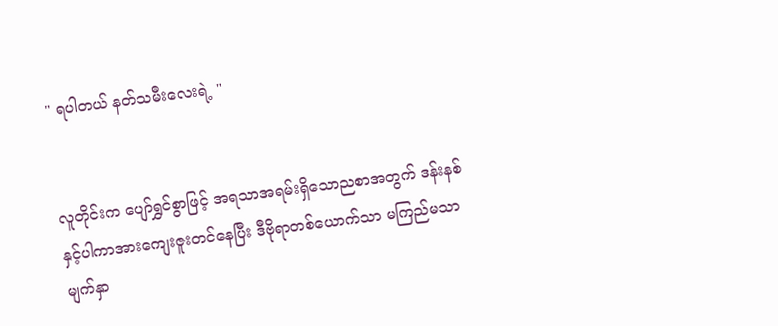" ရပါတယ် နတ်သမီးလေးရဲ့ "


လူတိုင်းက ပျော်ရွှင်စွာဖြင့် အရသာအရမ်းရှိသောညစာအတွက် ဒန်းနစ်နှင့်ပါကာအားကျေးဇူးတင်နေပြီး ဒီဗိုရာတစ်ယောက်သာ မကြည်မသာမျက်နှာ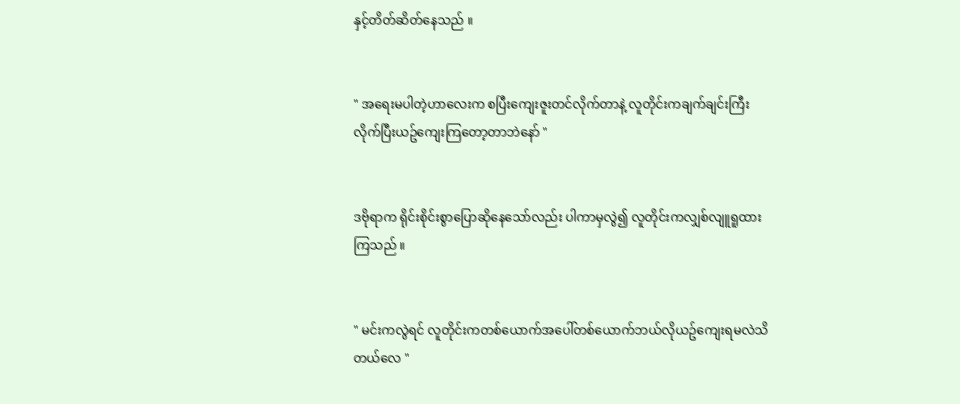နှင့်တိတ်ဆိတ်နေသည် ။


" အရေးမပါတဲ့ဟာလေးက စပြီးကျေးဇူးတင်လိုက်တာနဲ့ လူတိုင်းကချက်ချင်းကြီးလိုက်ပြီးယဥ်ကျေးကြတော့တာဘဲနော် "


ဒဗိုရာက ရိုင်းစိုင်းစွာပြောဆိုနေသော်လည်း ပါကာမှလွဲ၍ လူတိုင်းကလျှစ်လျူရူထားကြသည် ။


" မင်းကလွဲရင် လူတိုင်းကတစ်ယောက်အပေါ်တစ်ယောက်ဘယ်လိုယဥ်ကျေးရမလဲသိတယ်လေ "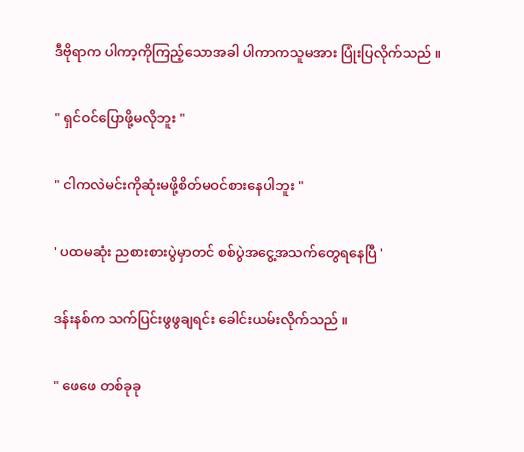ဒီဗိုရာက ပါကာ့ကိုကြည့်သောအခါ ပါကာကသူမအား ပြုံးပြလိုက်သည် ။


" ရှင်ဝင်ပြောဖို့မလိုဘူး "


" ငါကလဲမင်းကိုဆုံးမဖို့စိတ်မဝင်စားနေပါဘူး "


' ပထမဆုံး ညစားစားပွဲမှာတင် စစ်ပွဲအငွေ့အသက်တွေရနေပြီ '


ဒန်းနစ်က သက်ပြင်းဖွဖွချရင်း ခေါင်းယမ်းလိုက်သည် ။


" ဖေဖေ တစ်ခုခု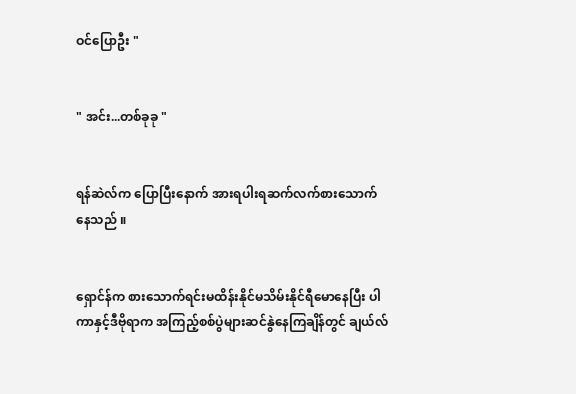ဝင်ပြောဦး "


" အင်း...တစ်ခုခု "


ရန်ဆဲလ်က ပြောပြီးနောက် အားရပါးရဆက်လက်စားသောက်နေသည် ။


ရှောင်န်က စားသောက်ရင်းမထိန်းနိုင်မသိမ်းနိုင်ရီမောနေပြီး ပါကာနှင့်ဒီဗိုရာက အကြည့်စစ်ပွဲများဆင်နွဲနေကြချိန်တွင် ချယ်လ်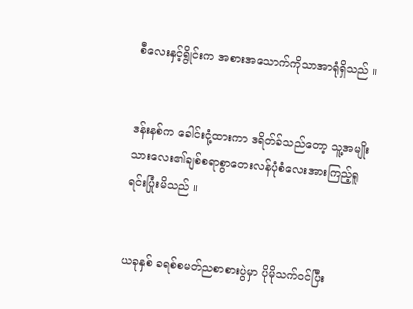စီလေးနှင့်ရွိုင်းက အစားအသောက်ကိုသာအာရုံရှိသည် ။


ဒန်းနစ်က ခေါင်းငုံ့ထားကာ ဒရိတ်ခ်သည်တော့ သူ့အမျိုးသားလေး၏ချစ်စရာစွာတေးလန်ပုံစံလေးအားကြည့်ရူရင်းပြုံးမိသည် ။


ယခုနှစ် ခရစ်စမတ်ညစာစားပွဲမှာ ပိုမိုသက်ဝင်ပြီး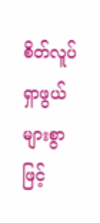စိတ်လူပ်ရှာဖွယ်များစွာဖြင့်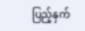ပြည့်နှက်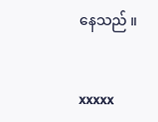နေသည် ။


xxxxx